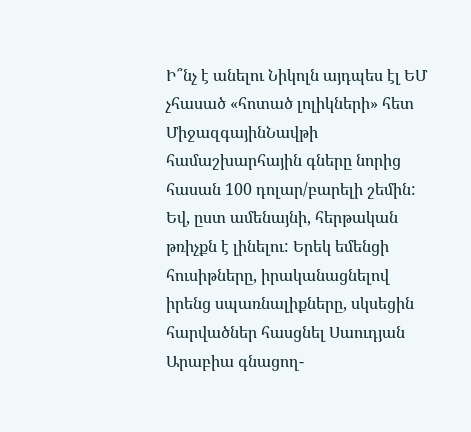Ի՞նչ է անելու Նիկոլն այդպես էլ ԵՄ չհասած «հոտած լոլիկների» հետ
ՄիջազգայինՆավթի համաշխարհային գները նորից հասան 100 դոլար/բարելի շեմին: Եվ, ըստ ամենայնի, հերթական թռիչքն է լինելու: Երեկ եմենցի հուսիթները, իրականացնելով իրենց սպառնալիքները, սկսեցին հարվածներ հասցնել Սաուդյան Արաբիա գնացող-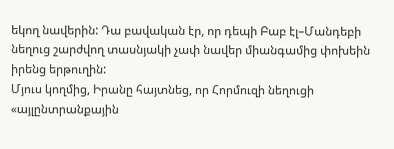եկող նավերին: Դա բավական էր, որ դեպի Բաբ էլ–Մանդեբի նեղուց շարժվող տասնյակի չափ նավեր միանգամից փոխեին իրենց երթուղին:
Մյուս կողմից, Իրանը հայտնեց, որ Հորմուզի նեղուցի «այլընտրանքային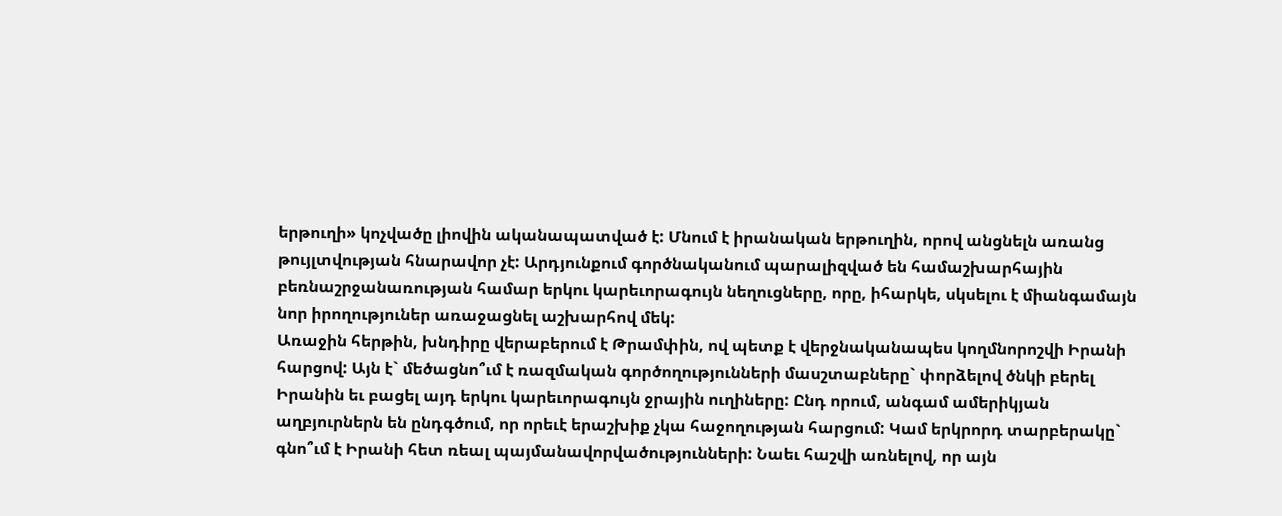երթուղի» կոչվածը լիովին ականապատված է: Մնում է իրանական երթուղին, որով անցնելն առանց թույլտվության հնարավոր չէ: Արդյունքում գործնականում պարալիզված են համաշխարհային բեռնաշրջանառության համար երկու կարեւորագույն նեղուցները, որը, իհարկե, սկսելու է միանգամայն նոր իրողություներ առաջացնել աշխարհով մեկ:
Առաջին հերթին, խնդիրը վերաբերում է Թրամփին, ով պետք է վերջնականապես կողմնորոշվի Իրանի հարցով: Այն է` մեծացնո՞ւմ է ռազմական գործողությունների մասշտաբները` փորձելով ծնկի բերել Իրանին եւ բացել այդ երկու կարեւորագույն ջրային ուղիները: Ընդ որում, անգամ ամերիկյան աղբյուրներն են ընդգծում, որ որեւէ երաշխիք չկա հաջողության հարցում: Կամ երկրորդ տարբերակը` գնո՞ւմ է Իրանի հետ ռեալ պայմանավորվածությունների: Նաեւ հաշվի առնելով, որ այն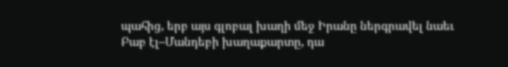պահից, երբ այս գլոբալ խաղի մեջ Իրանը ներգրավել նաեւ Բաբ էլ–Մանդեբի խաղաքարտը, դա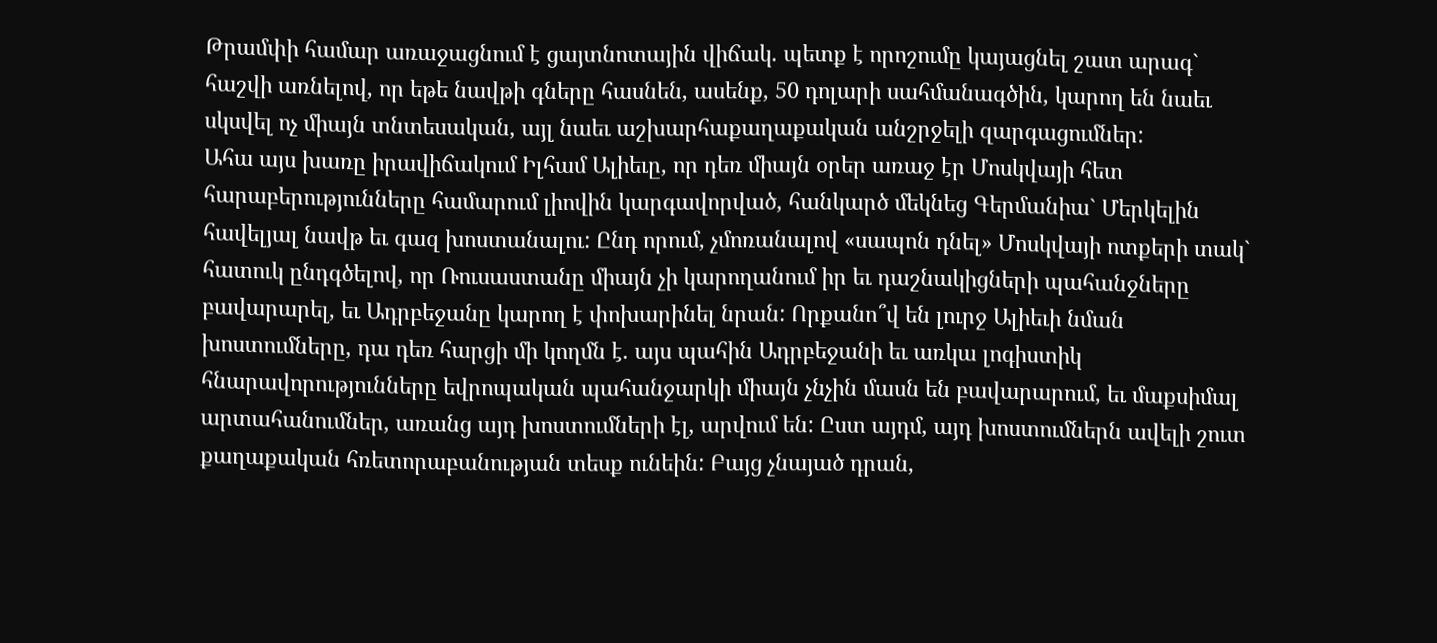Թրամփի համար առաջացնում է ցայտնոտային վիճակ. պետք է որոշումը կայացնել շատ արագ` հաշվի առնելով, որ եթե նավթի գները հասնեն, ասենք, 50 դոլարի սահմանագծին, կարող են նաեւ սկսվել ոչ միայն տնտեսական, այլ նաեւ աշխարհաքաղաքական անշրջելի զարգացումներ:
Ահա այս խառը իրավիճակում Իլհամ Ալիեւը, որ դեռ միայն օրեր առաջ էր Մոսկվայի հետ հարաբերությունները համարում լիովին կարգավորված, հանկարծ մեկնեց Գերմանիա` Մերկելին հավելյալ նավթ եւ գազ խոստանալու: Ընդ որում, չմոռանալով «սապոն դնել» Մոսկվայի ոտքերի տակ` հատուկ ընդգծելով, որ Ռուսաստանը միայն չի կարողանում իր եւ դաշնակիցների պահանջները բավարարել, եւ Ադրբեջանը կարող է փոխարինել նրան: Որքանո՞վ են լուրջ Ալիեւի նման խոստումները, դա դեռ հարցի մի կողմն է. այս պահին Ադրբեջանի եւ առկա լոգիստիկ հնարավորությունները եվրոպական պահանջարկի միայն չնչին մասն են բավարարում, եւ մաքսիմալ արտահանումներ, առանց այդ խոստումների էլ, արվում են: Ըստ այդմ, այդ խոստումներն ավելի շուտ քաղաքական հռետորաբանության տեսք ունեին: Բայց չնայած դրան,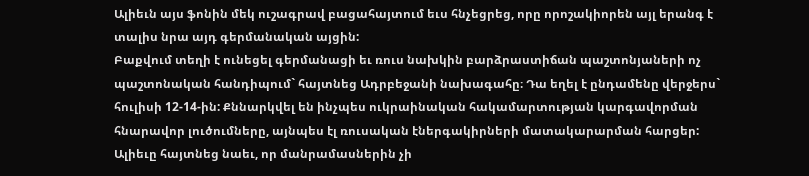Ալիեւն այս ֆոնին մեկ ուշագրավ բացահայտում եւս հնչեցրեց, որը որոշակիորեն այլ երանգ է տալիս նրա այդ գերմանական այցին:
Բաքվում տեղի է ունեցել գերմանացի եւ ռուս նախկին բարձրաստիճան պաշտոնյաների ոչ պաշտոնական հանդիպում` հայտնեց Ադրբեջանի նախագահը։ Դա եղել է ընդամենը վերջերս` հուլիսի 12-14-ին: Քննարկվել են ինչպես ուկրաինական հակամարտության կարգավորման հնարավոր լուծումները, այնպես էլ ռուսական էներգակիրների մատակարարման հարցեր: Ալիեւը հայտնեց նաեւ, որ մանրամասներին չի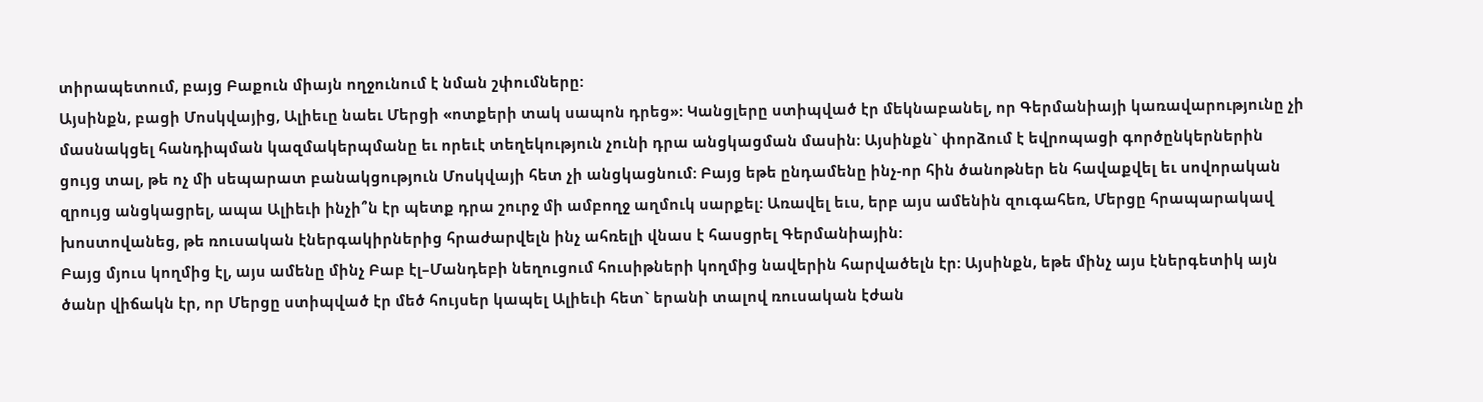տիրապետում, բայց Բաքուն միայն ողջունում է նման շփումները:
Այսինքն, բացի Մոսկվայից, Ալիեւը նաեւ Մերցի «ոտքերի տակ սապոն դրեց»: Կանցլերը ստիպված էր մեկնաբանել, որ Գերմանիայի կառավարությունը չի մասնակցել հանդիպման կազմակերպմանը եւ որեւէ տեղեկություն չունի դրա անցկացման մասին։ Այսինքն` փորձում է եվրոպացի գործընկերներին ցույց տալ, թե ոչ մի սեպարատ բանակցություն Մոսկվայի հետ չի անցկացնում: Բայց եթե ընդամենը ինչ-որ հին ծանոթներ են հավաքվել եւ սովորական զրույց անցկացրել, ապա Ալիեւի ինչի՞ն էր պետք դրա շուրջ մի ամբողջ աղմուկ սարքել: Առավել եւս, երբ այս ամենին զուգահեռ, Մերցը հրապարակավ խոստովանեց, թե ռուսական էներգակիրներից հրաժարվելն ինչ ահռելի վնաս է հասցրել Գերմանիային:
Բայց մյուս կողմից էլ, այս ամենը մինչ Բաբ էլ–Մանդեբի նեղուցում հուսիթների կողմից նավերին հարվածելն էր: Այսինքն, եթե մինչ այս էներգետիկ այն ծանր վիճակն էր, որ Մերցը ստիպված էր մեծ հույսեր կապել Ալիեւի հետ` երանի տալով ռուսական էժան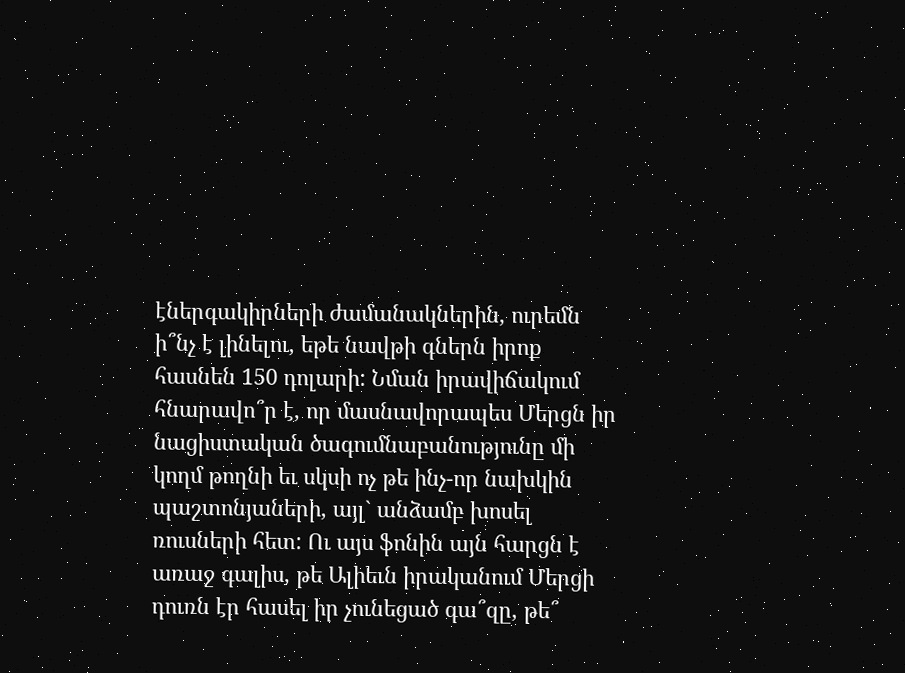էներգակիրների ժամանակներին, ուրեմն ի՞նչ է լինելու, եթե նավթի գներն իրոք հասնեն 150 դոլարի: Նման իրավիճակում հնարավո՞ր է, որ մասնավորապես Մերցն իր նացիստական ծագումնաբանությունը մի կողմ թողնի եւ սկսի ոչ թե ինչ-որ նախկին պաշտոնյաների, այլ` անձամբ խոսել ռուսների հետ: Ու այս ֆոնին այն հարցն է առաջ գալիս, թե Ալիեւն իրականում Մերցի դուռն էր հասել իր չունեցած գա՞զը, թե՞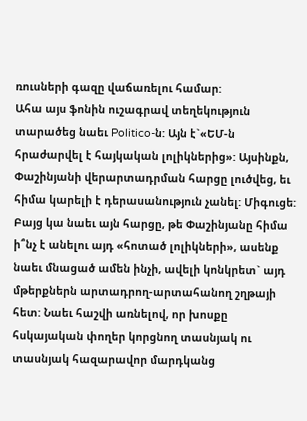ռուսների գազը վաճառելու համար:
Ահա այս ֆոնին ուշագրավ տեղեկություն տարածեց նաեւ Politico-ն: Այն է`«ԵՄ-ն հրաժարվել է հայկական լոլիկներից»: Այսինքն, Փաշինյանի վերարտադրման հարցը լուծվեց, եւ հիմա կարելի է դերասանություն չանել: Միգուցե: Բայց կա նաեւ այն հարցը, թե Փաշինյանը հիմա ի՞նչ է անելու այդ «հոտած լոլիկների», ասենք նաեւ մնացած ամեն ինչի, ավելի կոնկրետ` այդ մթերքներն արտադրող-արտահանող շղթայի հետ: Նաեւ հաշվի առնելով, որ խոսքը հսկայական փողեր կորցնող տասնյակ ու տասնյակ հազարավոր մարդկանց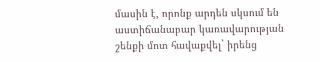մասին է, որոնք արդեն սկսում են աստիճանաբար կառավարության շենքի մոտ հավաքվել` իրենց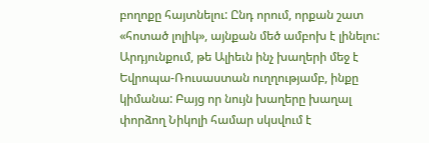բողոքը հայտնելու: Ընդ որում, որքան շատ «հոտած լոլիկ», այնքան մեծ ամբոխ է լինելու:
Արդյունքում, թե Ալիեւն ինչ խաղերի մեջ է Եվրոպա-Ռուսաստան ուղղությամբ, ինքը կիմանա: Բայց որ նույն խաղերը խաղալ փորձող Նիկոլի համար սկսվում է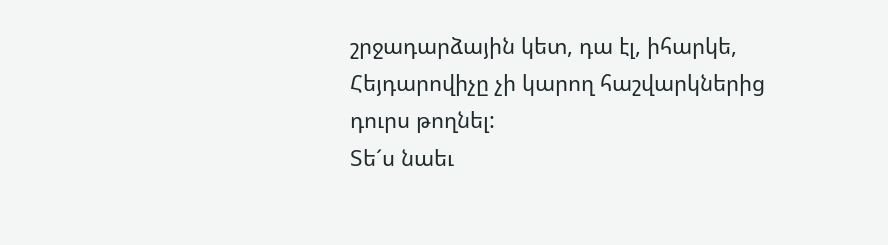շրջադարձային կետ, դա էլ, իհարկե, Հեյդարովիչը չի կարող հաշվարկներից դուրս թողնել:
Տե´ս նաեւ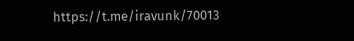https://t.me/iravunk/70013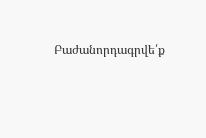Բաժանորդագրվե՛ք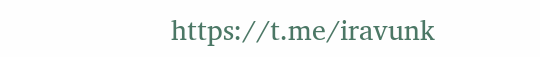https://t.me/iravunk